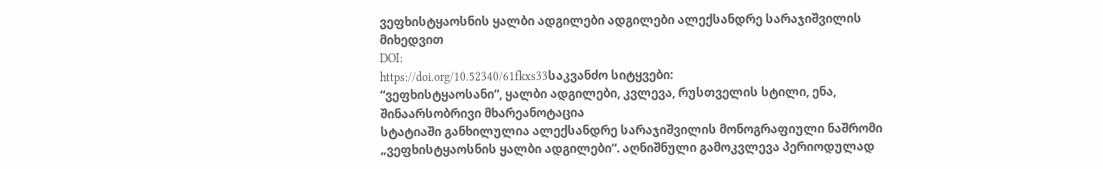ვეფხისტყაოსნის ყალბი ადგილები ადგილები ალექსანდრე სარაჯიშვილის მიხედვით
DOI:
https://doi.org/10.52340/61fkxs33საკვანძო სიტყვები:
“ვეფხისტყაოსანი“, ყალბი ადგილები, კვლევა, რუსთველის სტილი, ენა, შინაარსობრივი მხარეანოტაცია
სტატიაში განხილულია ალექსანდრე სარაჯიშვილის მონოგრაფიული ნაშრომი „ვეფხისტყაოსნის ყალბი ადგილები“. აღნიშნული გამოკვლევა პერიოდულად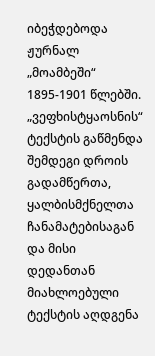იბეჭდებოდა ჟურნალ „მოამბეში“ 1895-1901 წლებში. „ვეფხისტყაოსნის“ ტექსტის გაწმენდა შემდეგი დროის გადამწერთა, ყალბისმქნელთა ჩანამატებისაგან და მისი დედანთან მიახლოებული ტექსტის აღდგენა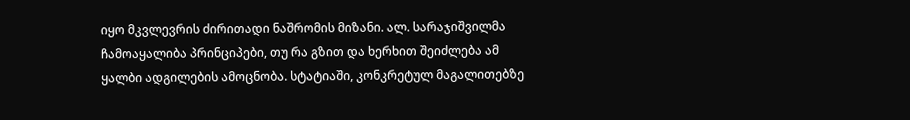იყო მკვლევრის ძირითადი ნაშრომის მიზანი. ალ. სარაჯიშვილმა ჩამოაყალიბა პრინციპები, თუ რა გზით და ხერხით შეიძლება ამ ყალბი ადგილების ამოცნობა. სტატიაში, კონკრეტულ მაგალითებზე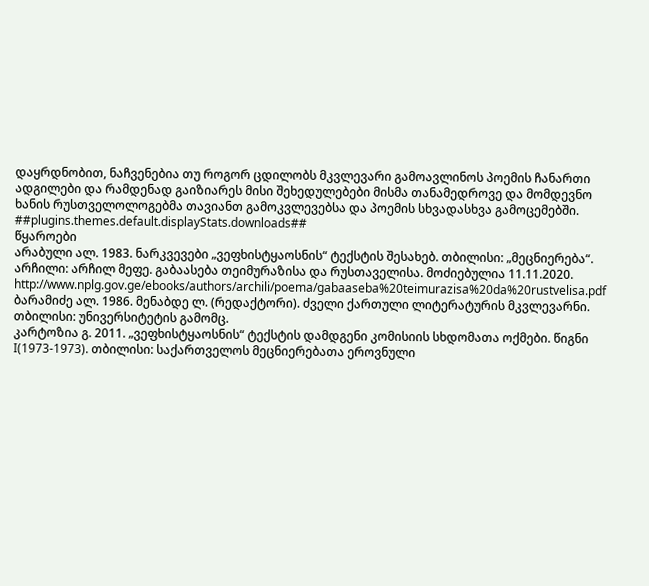დაყრდნობით, ნაჩვენებია თუ როგორ ცდილობს მკვლევარი გამოავლინოს პოემის ჩანართი ადგილები და რამდენად გაიზიარეს მისი შეხედულებები მისმა თანამედროვე და მომდევნო ხანის რუსთველოლოგებმა თავიანთ გამოკვლევებსა და პოემის სხვადასხვა გამოცემებში.
##plugins.themes.default.displayStats.downloads##
წყაროები
არაბული ალ. 1983. ნარკვევები „ვეფხისტყაოსნის“ ტექსტის შესახებ. თბილისი: „მეცნიერება“.
არჩილი: არჩილ მეფე. გაბაასება თეიმურაზისა და რუსთაველისა. მოძიებულია 11.11.2020. http://www.nplg.gov.ge/ebooks/authors/archili/poema/gabaaseba%20teimurazisa%20da%20rustvelisa.pdf
ბარამიძე ალ. 1986. მენაბდე ლ. (რედაქტორი). ძველი ქართული ლიტერატურის მკვლევარნი. თბილისი: უნივერსიტეტის გამომც.
კარტოზია გ. 2011. „ვეფხისტყაოსნის“ ტექსტის დამდგენი კომისიის სხდომათა ოქმები. წიგნი I(1973-1973). თბილისი: საქართველოს მეცნიერებათა ეროვნული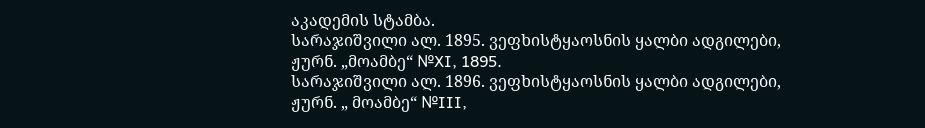აკადემის სტამბა.
სარაჯიშვილი ალ. 1895. ვეფხისტყაოსნის ყალბი ადგილები, ჟურნ. „მოამბე“ №XI, 1895.
სარაჯიშვილი ალ. 1896. ვეფხისტყაოსნის ყალბი ადგილები, ჟურნ. „ მოამბე“ №III,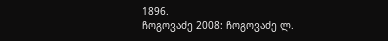1896.
ჩოგოვაძე 2008: ჩოგოვაძე ლ.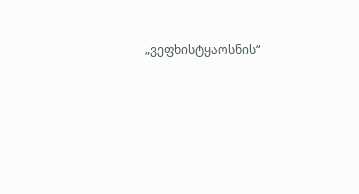„ვეფხისტყაოსნის“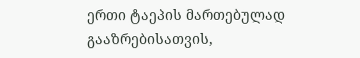ერთი ტაეპის მართებულად გააზრებისათვის,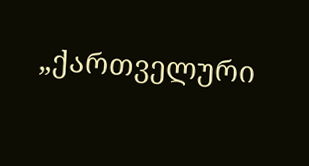„ქართველური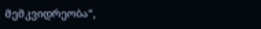მემკვიდრეობა“,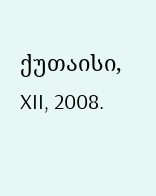ქუთაისი, XII, 2008.